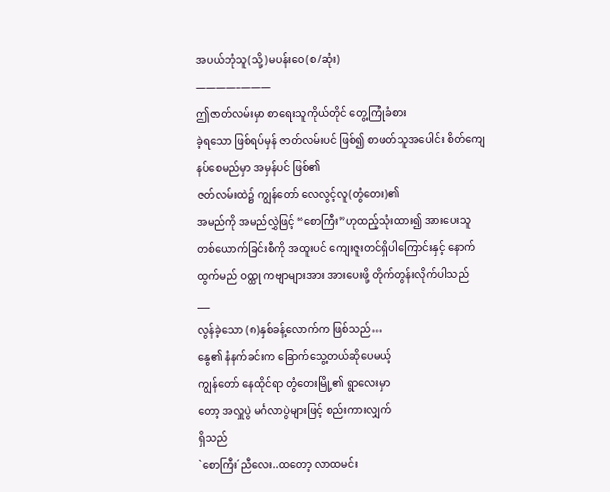အပယ်ဘုံသူ(သို့)မပန်းဝေ(စ/ဆုံး)
————–———
ဤဇာတ်လမ်းမှာ စာရေးသူကိုယ်တိုင် တွေ့ကြုံခံစား
ခဲ့ရသော ဖြစ်ရပ်မှန် ဇာတ်လမ်းပင် ဖြစ်၍ စာဖတ်သူအပေါင်း စိတ်ကျေနပ်စေမည်မှာ အမှန်ပင် ဖြစ်၏
ဇတ်လမ်းထဲ၌ ကျွန်တော် လေလွင့်လူ(တွံတေး)၏
အမည်ကို အမည်လွှဲဖြင့် “စောကြီး”ဟုထည့်သုံးထား၍ အားပေးသူ တစ်ယောက်ခြင်းစီကို အထူးပင် ကျေးဇူးတင်ရှိပါကြောင်းနှင့် နောက်ထွက်မည် ဝထ္ထု ကဗျာများအား အားပေးဖို့ တိုက်တွန်းလိုက်ပါသည်
___
လွန်ခဲ့သော (၈)နှစ်ခန့်လောက်က ဖြစ်သည်…
နွေ၏ နံနက်ခင်းက ခြောက်သွေ့တယ်ဆိုပေမယ့်
ကျွန်တော် နေထိုင်ရာ တွံတေးမြို့၏ ရွာလေးမှာ
တော့ အလှူပွဲ မင်္ဂလာပွဲများဖြင့် စည်းကားလျှက်
ရှိသည်
`စောကြီး´ညီလေး..ထတော့ လာထမင်း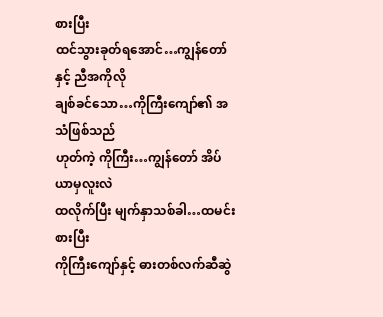စားပြီး
ထင်သွားခုတ်ရအောင်…ကျွန်တော်နှင့် ညီအကိုလို
ချစ်ခင်သော…ကိုကြီးကျော်၏ အသံဖြစ်သည်
ဟုတ်ကဲ့ ကိုကြီး…ကျွန်တော် အိပ်ယာမှလူးလဲ
ထလိုက်ပြီး မျက်နှာသစ်ခါ…ထမင်းစားပြီး
ကိုကြီးကျော်နှင့် ဓားတစ်လက်ဆီဆွဲ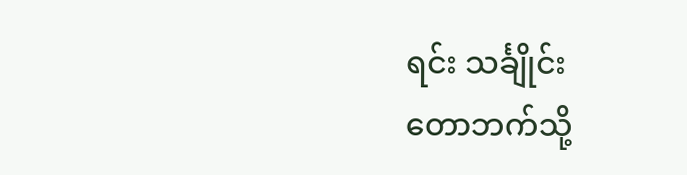ရင်း သင်္ချိုင်း
တောဘက်သို့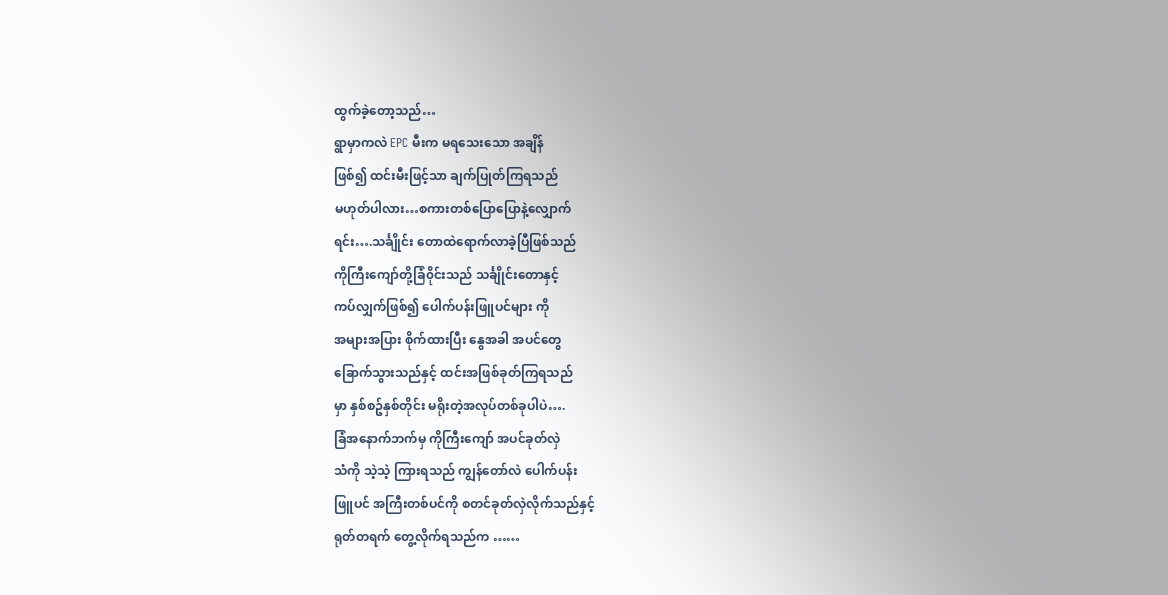ထွက်ခဲ့တော့သည်…
ရွာမှာကလဲ EPC မီးက မရသေးသော အချိန်
ဖြစ်၍ ထင်းမီးဖြင့်သာ ချက်ပြုတ်ကြရသည်
မဟုတ်ပါလား…စကားတစ်ပြောပြောနဲ့လျှောက်
ရင်း….သင်္ချိုင်း တောထဲရောက်လာခဲ့ပြီဖြစ်သည်
ကိုကြီးကျော်တို့ခြံ၀ိုင်းသည် သင်္ချိုင်းတောနှင့်
ကပ်လျှက်ဖြစ်၍ ပေါက်ပန်းဖြူပင်များ ကို
အများအပြား စိုက်ထားပြီး နွေအခါ အပင်တွေ
ခြောက်သွားသည်နှင့် ထင်းအဖြစ်ခုတ်ကြရသည်
မှာ နှစ်စဥ်နှစ်တိုင်း မရိုးတဲ့အလုပ်တစ်ခုပါပဲ….
ခြံအနောက်ဘက်မှ ကိုကြီးကျော် အပင်ခုတ်လှဲ
သံကို သဲ့သဲ့ ကြားရသည် ကျွန်တော်လဲ ပေါက်ပန်း
ဖြူပင် အကြီးတစ်ပင်ကို စတင်ခုတ်လှဲလိုက်သည်နှင့်
ရုတ်တရက် တွေ့လိုက်ရသည်က ……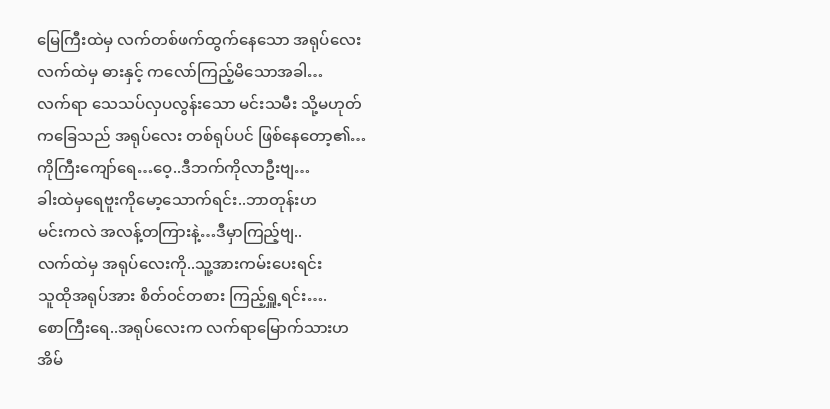မြေကြီးထဲမှ လက်တစ်ဖက်ထွက်နေသော အရုပ်လေး
လက်ထဲမှ ဓားနှင့် ကလော်ကြည့်မိသောအခါ…
လက်ရာ သေသပ်လှပလွန်းသော မင်းသမီး သို့မဟုတ်
ကခြေသည် အရုပ်လေး တစ်ရုပ်ပင် ဖြစ်နေတော့၏…
ကိုကြီးကျော်ရေ…ဝေ့..ဒီဘက်ကိုလာဦးဗျ…
ခါးထဲမှရေဗူးကိုမော့သောက်ရင်း..ဘာတုန်းဟ
မင်းကလဲ အလန့်တကြားနဲ့…ဒီမှာကြည့်ဗျ..
လက်ထဲမှ အရုပ်လေးကို..သူ့အားကမ်းပေးရင်း
သူထိုအရုပ်အား စိတ်၀င်တစား ကြည့်ရှူ့ရင်း….
စောကြီးရေ..အရုပ်လေးက လက်ရာမြောက်သားဟ
အိမ်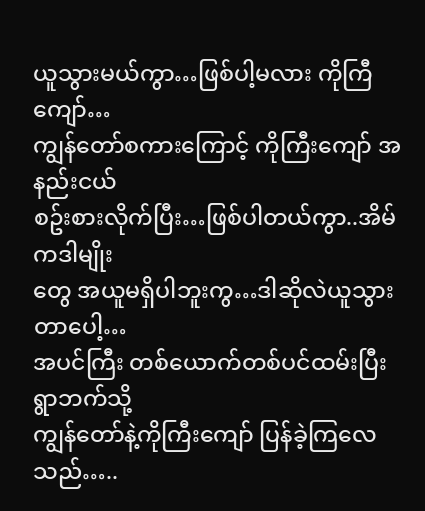ယူသွားမယ်ကွာ…ဖြစ်ပါ့မလား ကိုကြီကျော်…
ကျွန်တော်စကားကြောင့် ကိုကြီးကျော် အနည်းငယ်
စဥ်းစားလိုက်ပြီး…ဖြစ်ပါတယ်ကွာ..အိမ်ကဒါမျိုး
တွေ အယူမရှိပါဘူးကွ…ဒါဆိုလဲယူသွားတာပေါ့…
အပင်ကြီး တစ်ယောက်တစ်ပင်ထမ်းပြီး ရွာဘက်သို့
ကျွန်တော်နဲ့ကိုကြီးကျော် ပြန်ခဲ့ကြလေသည်…..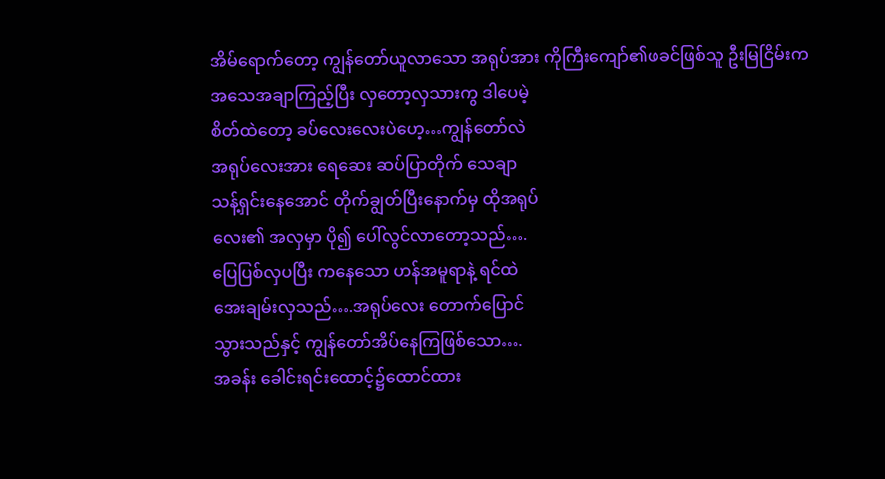အိမ်ရောက်တော့ ကျွန်တော်ယူလာသော အရုပ်အား ကိုကြီးကျော်၏ဖခင်ဖြစ်သူ ဦးမြငြိမ်းက
အသေအချာကြည့်ပြီး လှတော့လှသားကွ ဒါပေမဲ့
စိတ်ထဲတော့ ခပ်လေးလေးပဲဟေ့…ကျွန်တော်လဲ
အရုပ်လေးအား ရေဆေး ဆပ်ပြာတိုက် သေချာ
သန့်ရှင်းနေအောင် တိုက်ချွတ်ပြီးနောက်မှ ထိုအရုပ်
လေး၏ အလှမှာ ပို၍ ပေါ်လွင်လာတော့သည်….
ပြေပြစ်လှပပြီး ကနေသော ဟန်အမူရာနဲ့ ရင်ထဲ
အေးချမ်းလှသည်….အရုပ်လေး တောက်ပြောင်
သွားသည်နှင့် ကျွန်တော်အိပ်နေကြဖြစ်သော….
အခန်း ခေါင်းရင်းထောင့်၌ထောင်ထား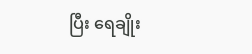ပြီး ရေချိုး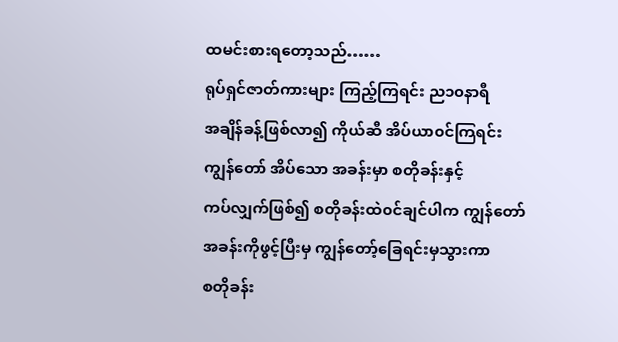ထမင်းစားရတော့သည်……
ရုပ်ရှင်ဇာတ်ကားများ ကြည့်ကြရင်း ည၁၀နာရီ
အချိန်ခန့်ဖြစ်လာ၍ ကိုယ်ဆီ အိပ်ယာ၀င်ကြရင်း
ကျွန်တော် အိပ်သော အခန်းမှာ စတိုခန်းနှင့်
ကပ်လျှက်ဖြစ်၍ စတိုခန်းထဲ၀င်ချင်ပါက ကျွန်တော်
အခန်းကိုဖွင့်ပြီးမှ ကျွန်တော့်ခြေရင်းမှသွားကာ
စတိုခန်း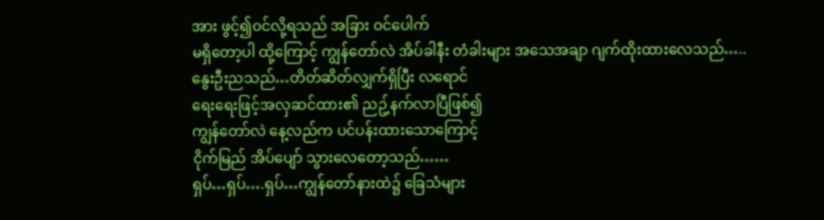အား ဖွင့်၍၀င်လို့ရသည် အခြား ၀င်ပေါက်
မရှိတော့ပါ ထို့ကြောင့် ကျွန်တော်လဲ အိပ်ခါနီး တံခါးများ အသေအချာ ဂျက်ထိုးထားလေသည်…..
နွေးဦးညသည်…တိတ်ဆိတ်လျှက်ရှိပြီး လရောင်
ရေးရေးဖြင့်အလှဆင်ထား၏ ညဥ့်နက်လာပြီဖြစ်၍
ကျွန်တော်လဲ နေ့လည်က ပင်ပန်းထားသောကြောင့်
ငိုက်မြည် အိပ်ပျော် သွားလေတော့သည်……
ရှပ်…ရှပ်….ရှပ်…ကျွန်တော်နားထဲ၌ ခြေသံများ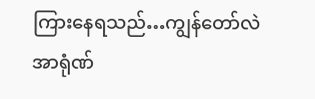ကြားနေရသည်…ကျွန်တော်လဲ အာရုံဏ်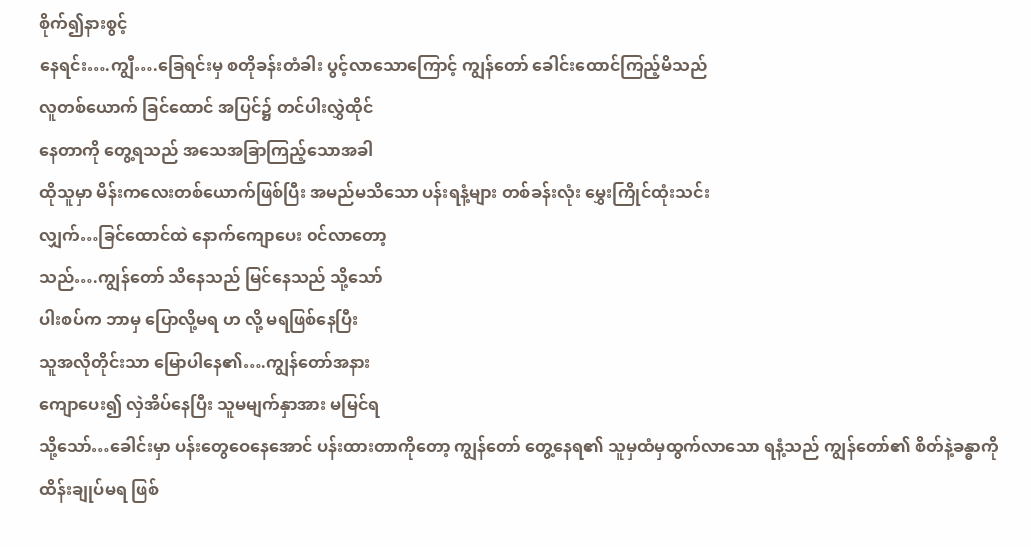စိုက်၍နားစွင့်
နေရင်း….ကျွီ….ခြေရင်းမှ စတိုခန်းတံခါး ပွင့်လာသောကြောင့် ကျွန်တော် ခေါင်းထောင်ကြည့်မိသည်
လူတစ်ယောက် ခြင်ထောင် အပြင်၌ တင်ပါးလွှဲထိုင်
နေတာကို တွေ့ရသည် အသေအခြာကြည့်သောအခါ
ထိုသူမှာ မိန်းကလေးတစ်ယောက်ဖြစ်ပြီး အမည်မသိသော ပန်းရနံ့များ တစ်ခန်းလုံး မွှေးကြိုင်ထုံးသင်း
လျှက်…ခြင်ထောင်ထဲ နောက်ကျောပေး ၀င်လာတော့
သည်….ကျွန်တော် သိနေသည် မြင်နေသည် သို့သော်
ပါးစပ်က ဘာမှ ပြောလို့မရ ဟ လို့ မရဖြစ်နေပြီး
သူအလိုတိုင်းသာ မြောပါနေ၏….ကျွန်တော်အနား
ကျောပေး၍ လှဲအိပ်နေပြီး သူမမျက်နှာအား မမြင်ရ
သို့သော်…ခေါင်းမှာ ပန်းတွေဝေနေအောင် ပန်းထားတာကိုတော့ ကျွန်တော် တွေ့နေရ၏ သူမှထံမှထွက်လာသော ရနံ့သည် ကျွန်တော်၏ စိတ်နဲ့ခန္ဓာကို ထိန်းချုပ်မရ ဖြစ်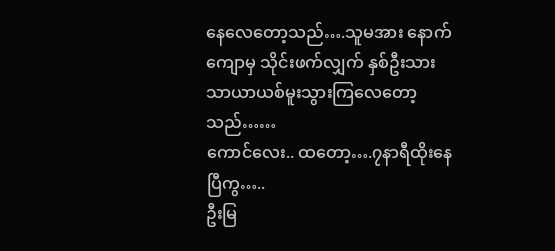နေလေတော့သည်….သူမအား နောက်ကျောမှ သိုင်းဖက်လျှက် နှစ်ဦးသား သာယာယစ်မူးသွားကြလေတော့သည်……
ကောင်လေး.. ထတော့….၇နာရီထိုးနေပြီကွ…..
ဦးမြ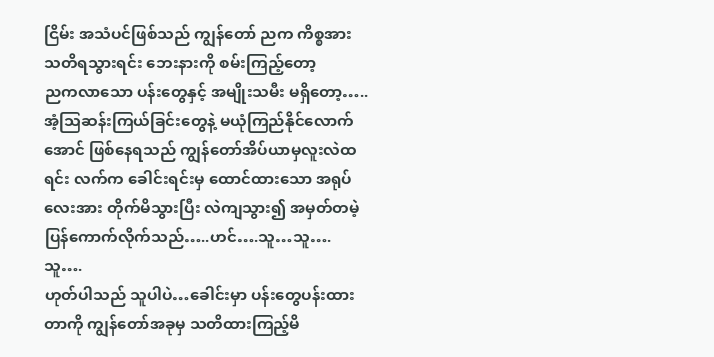ငြိမ်း အသံပင်ဖြစ်သည် ကျွန်တော် ညက ကိစ္စအား သတိရသွားရင်း ဘေးနားကို စမ်းကြည့်တော့
ညကလာသော ပန်းတွေနှင့် အမျိုးသမီး မရှိတော့…..
အံ့သြဆန်းကြယ်ခြင်းတွေနဲ့ မယုံကြည်နိုင်လောက်အောင် ဖြစ်နေရသည် ကျွန်တော်အိပ်ယာမှလူးလဲထရင်း လက်က ခေါင်းရင်းမှ ထောင်ထားသော အရုပ်
လေးအား တိုက်မိသွားပြီး လဲကျသွား၍ အမှတ်တမဲ့ ပြန်ကောက်လိုက်သည်…..ဟင်….သူ…သူ….သူ….
ဟုတ်ပါသည် သူပါပဲ…ခေါင်းမှာ ပန်းတွေပန်းထားတာကို ကျွန်တော်အခုမှ သတိထားကြည့်မိ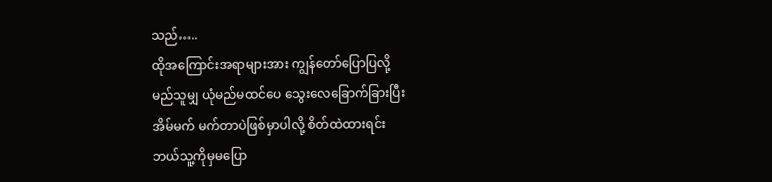သည်…..
ထိုအကြောင်းအရာများအား ကျွန်တော်ပြောပြလို့
မည်သူမျှ ယုံမည်မထင်ပေ သွေးလေခြောက်ခြားပြီး
အိမ်မက် မက်တာပဲဖြစ်မှာပါလို့ စိတ်ထဲထားရင်း
ဘယ်သူ့ကိုမှမပြော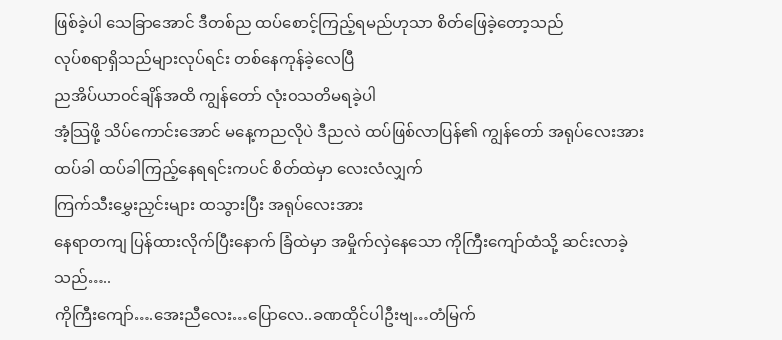ဖြစ်ခဲ့ပါ သေခြာအောင် ဒီတစ်ည ထပ်စောင့်ကြည့်ရမည်ဟုသာ စိတ်ဖြေခဲ့တော့သည်
လုပ်စရာရှိသည်များလုပ်ရင်း တစ်နေကုန်ခဲ့လေပြီ
ညအိပ်ယာ၀င်ချိန်အထိ ကျွန်တော် လုံး၀သတိမရခဲ့ပါ
အံ့သြဖို့ သိပ်ကောင်းအောင် မနေ့ကညလိုပဲ ဒီညလဲ ထပ်ဖြစ်လာပြန်၏ ကျွန်တော် အရုပ်လေးအားထပ်ခါ ထပ်ခါကြည့်နေရရင်းကပင် စိတ်ထဲမှာ လေးလံလျှက်
ကြက်သီးမွှေးညှင်းများ ထသွားပြီး အရုပ်လေးအား
နေရာတကျ ပြန်ထားလိုက်ပြီးနောက် ခြံထဲမှာ အမှိုက်လှဲနေသော ကိုကြီးကျော်ထံသို့ ဆင်းလာခဲ့သည်…..
ကိုကြီးကျော်….အေးညီလေး…ပြောလေ..ခဏထိုင်ပါဦးဗျ…တံမြက်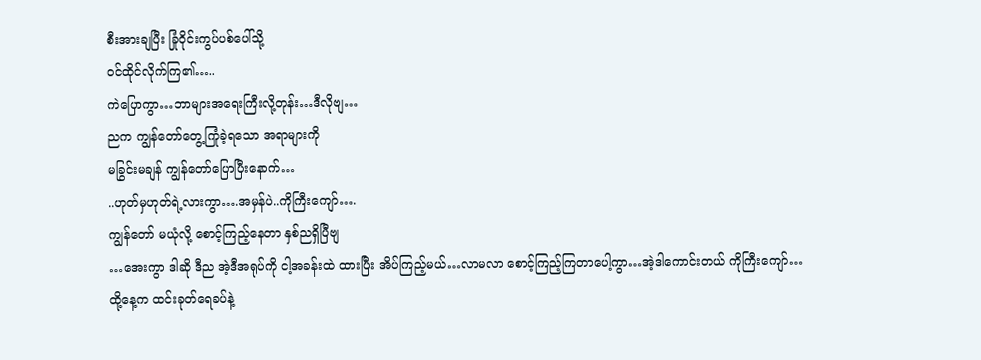စီးအားချပြီး ခြုံ၀ိုင်းကွပ်ပစ်ပေါ်သို့
၀င်ထိုင်လိုက်ကြ၏…..
ကဲပြောကွာ…ဘာများအရေးကြီးလို့တုန်း…ဒီလိုဗျ…
ညက ကျွန်တော်တွေ့ကြုံခဲ့ရသော အရာများကို
မခြွင်းမချန် ကျွန်တော်ပြောပြီးနောက်…
..ဟုတ်မှဟုတ်ရဲ့လားကွာ….အမှန်ပဲ..ကိုကြီးကျော်….
ကျွန်တော် မယုံလို့ စောင့်ကြည့်နေတာ နှစ်ညရှိပြီဗျ
…အေးကွာ ဒါဆို ဒီည အဲ့ဒီအရုပ်ကို ငါ့အခန်းထဲ ထားပြီး အိပ်ကြည့်မယ်…လာမလာ စောင့်ကြည့်ကြတာပေါ့ကွာ…အဲ့ဒါကောင်းတယ် ကိုကြီးကျော်…
ထို့နေ့က ထင်းခုတ်ရေခပ်နဲ့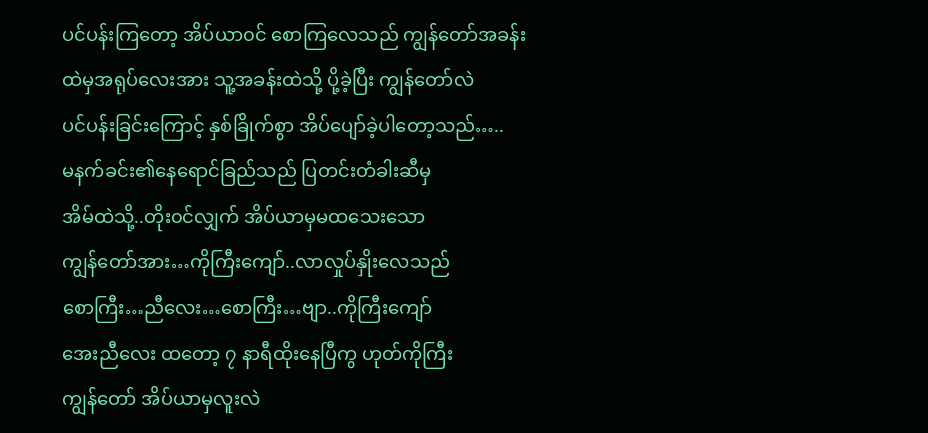ပင်ပန်းကြတော့ အိပ်ယာ၀င် စောကြလေသည် ကျွန်တော်အခန်းထဲမှအရုပ်လေးအား သူ့အခန်းထဲသို့ ပို့ခဲ့ပြီး ကျွန်တော်လဲ
ပင်ပန်းခြင်းကြောင့် နှစ်ခြိုက်စွာ အိပ်ပျော်ခဲ့ပါတော့သည်…..
မနက်ခင်း၏နေရောင်ခြည်သည် ပြတင်းတံခါးဆီမှ
အိမ်ထဲသို့..တိုး၀င်လျှက် အိပ်ယာမှမထသေးသော
ကျွန်တော်အား…ကိုကြီးကျော်..လာလှုပ်နှိုးလေသည်
စောကြီး…ညီလေး…စောကြီး…ဗျာ..ကိုကြီးကျော်
အေးညီလေး ထတော့ ၇ နာရီထိုးနေပြီကွ ဟုတ်ကိုကြီး
ကျွန်တော် အိပ်ယာမှလူးလဲ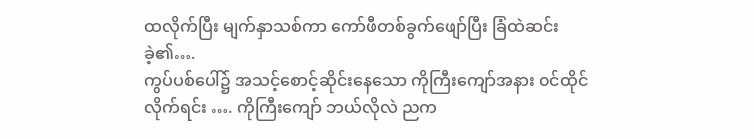ထလိုက်ပြီး မျက်နှာသစ်ကာ ကော်ဖီတစ်ခွက်ဖျော်ပြီး ခြံထဲဆင်းခဲ့၏….
ကွပ်ပစ်ပေါ်၌ အသင့်စောင့်ဆိုင်းနေသော ကိုကြီးကျော်အနား ၀င်ထိုင်လိုက်ရင်း …. ကိုကြီးကျော် ဘယ်လိုလဲ ညက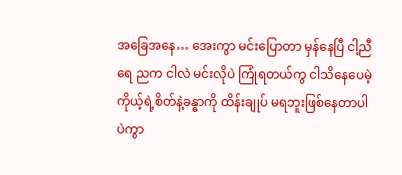အခြေအနေ… အေးကွာ မင်းပြောတာ မှန်နေပြီ ငါ့ညီရေ ညက ငါလဲ မင်းလိုပဲ ကြုံရတယ်ကွ ငါသိနေပေမဲ့ ကိုယ့်ရဲ့စိတ်နဲ့ခန္ဓာကို ထိန်းချုပ် မရဘူးဖြစ်နေတာပါပဲကွာ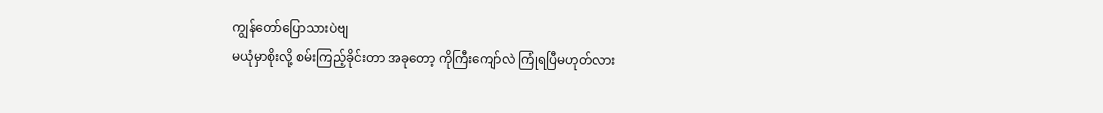ကျွန်တော်ပြောသားပဲဗျ
မယုံမှာစိုးလို့ စမ်းကြည့်ခိုင်းတာ အခုတော့ ကိုကြီးကျော်လဲ ကြုံရပြီမဟုတ်လား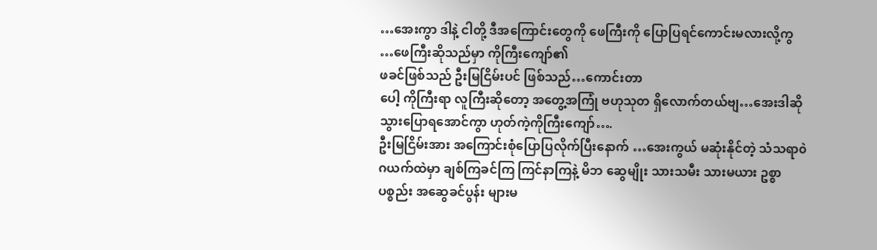…အေးကွာ ဒါနဲ့ ငါတို့ ဒီအကြောင်းတွေကို ဖေကြီးကို ပြောပြရင်ကောင်းမလားလို့ကွ …ဖေကြီးဆိုသည်မှာ ကိုကြီးကျော်၏
ဖခင်ဖြစ်သည် ဦးမြငြိမ်းပင် ဖြစ်သည်…ကောင်းတာ
ပေါ့ ကိုကြီးရာ လူကြီးဆိုတော့ အတွေ့အကြုံ ဗဟုသုတ ရှိလောက်တယ်ဗျ…အေးဒါဆို သွားပြောရအောင်ကွာ ဟုတ်ကဲ့ကိုကြီးကျော်….
ဦးမြငြိမ်းအား အကြောင်းစုံပြောပြလိုက်ပြီးနောက် …အေးကွယ် မဆုံးနိုင်တဲ့ သံသရာ၀ဲဂယက်ထဲမှာ ချစ်ကြခင်ကြ ကြင်နာကြနဲ့ မိဘ ဆွေမျိုး သားသမီး သားမယား ဥစ္စာပစ္စည်း အဆွေခင်ပွန်း များမ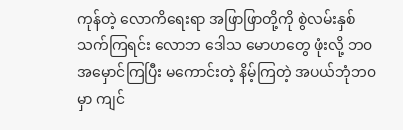ကုန်တဲ့ လောကိရေးရာ အဖြာဖြာတို့ကို စွဲလမ်းနှစ်သက်ကြရင်း လောဘ ဒေါသ မောဟတွေ ဖုံးလို့ ဘ၀အမှောင်ကြပြီး မကောင်းတဲ့ နိမ့်ကြတဲ့ အပယ်ဘုံဘ၀မှာ ကျင်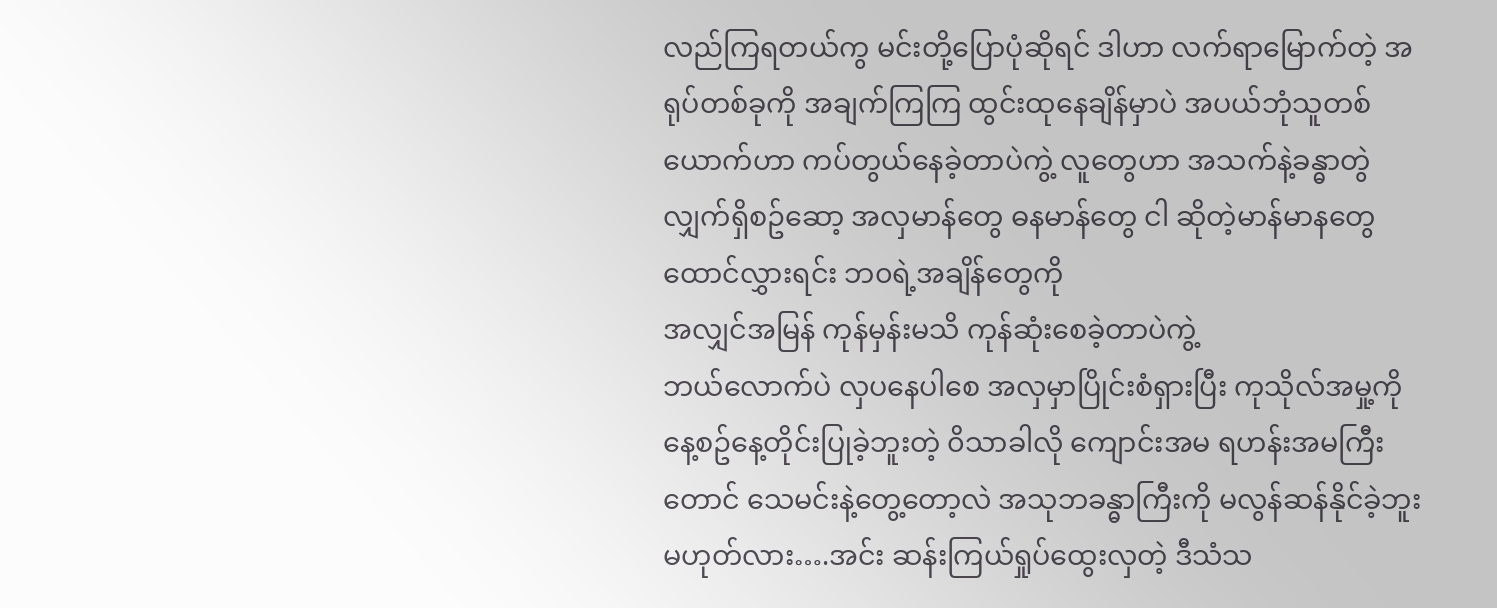လည်ကြရတယ်ကွ မင်းတို့ပြောပုံဆိုရင် ဒါဟာ လက်ရာမြောက်တဲ့ အရုပ်တစ်ခုကို အချက်ကြကြ ထွင်းထုနေချိန်မှာပဲ အပယ်ဘုံသူတစ်ယောက်ဟာ ကပ်တွယ်နေခဲ့တာပဲကွဲ့ လူတွေဟာ အသက်နဲ့ခန္ဓာတွဲလျှက်ရှိစဥ်ဆော့ အလှမာန်တွေ ဓနမာန်တွေ ငါ ဆိုတဲ့မာန်မာနတွေ ထောင်လွှားရင်း ဘ၀ရဲ့အချိန်တွေကို
အလျှင်အမြန် ကုန်မှန်းမသိ ကုန်ဆုံးစေခဲ့တာပဲကွဲ့
ဘယ်လောက်ပဲ လှပနေပါစေ အလှမှာပြိုင်းစံရှားပြီး ကုသိုလ်အမှု့ကို နေ့စဥ်နေ့တိုင်းပြုခဲ့ဘူးတဲ့ ၀ိသာခါလို ကျောင်းအမ ရဟန်းအမကြီးတောင် သေမင်းနဲ့တွေ့တော့လဲ အသုဘခန္ဓာကြီးကို မလွန်ဆန်နိုင်ခဲ့ဘူး မဟုတ်လား….အင်း ဆန်းကြယ်ရှုပ်ထွေးလှတဲ့ ဒီသံသ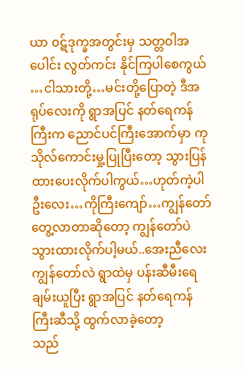ယာ ၀ဋ်ဒုက္ခအတွင်းမှ သတ္တဝါအပေါင်း လွတ်ကင်း နိုင်ကြပါစေကွယ် …ငါသားတို့…မင်းတို့ပြောတဲ့ ဒီအရုပ်လေးကို ရွာအပြင် နတ်ရေကန်ကြီးက ညောင်ပင်ကြီးအောက်မှာ ကုသိုလ်ကောင်းမှု့ပြုပြီးတော့ သွားပြန်ထားပေးလိုက်ပါကွယ်…ဟုတ်ကဲ့ပါ
ဦးလေး…ကိုကြီးကျော်…ကျွန်တော်တွေ့လာတာဆိုတော့ ကျွန်တော်ပဲ သွားထားလိုက်ပါ့မယ်..အေးညီလေး ကျွန်တော်လဲ ရွာထဲမှ ပန်းဆီမီးရေချမ်းယူပြီး ရွာအပြင် နတ်ရေကန်ကြီးဆီသို့ ထွက်လာခဲ့တော့
သည်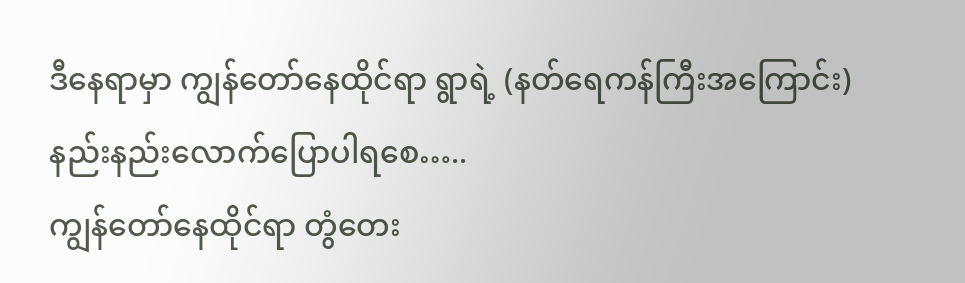ဒီနေရာမှာ ကျွန်တော်နေထိုင်ရာ ရွာရဲ့ (နတ်ရေကန်ကြီးအကြောင်း) နည်းနည်းလောက်ပြောပါရစေ…..
ကျွန်တော်နေထိုင်ရာ တွံတေး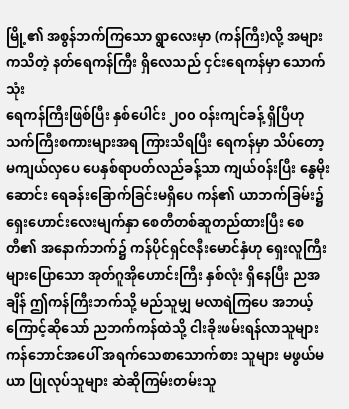မြို့၏ အစွန်ဘက်ကြသော ရွာလေးမှာ (ကန်ကြီး)လို့ အများကသိတဲ့ နတ်ရေကန်ကြီး ရှိလေသည် ငှင်းရေကန်မှာ သောက်သုံး
ရေကန်ကြီးဖြစ်ပြီး နှစ်ပေါင်း ၂၀၀ ဝန်းကျင်ခန့် ရှိပြီဟု သက်ကြီးစကားများအရ ကြားသိရပြီး ရေကန်မှာ သိပ်တော့ မကျယ်လှပေ ပေနှစ်ရာပတ်လည်ခန့်သာ ကျယ်၀န်းပြီး နွေမိုးဆောင်း ရေခန်းခြောက်ခြင်းမရှိပေ ကန်၏ ယာဘက်ခြမ်း၌ ရှေးဟောင်းလေးမျက်နှာ စေတီတစ်ဆူတည်ထားပြီး စေတီ၏ အနောက်ဘက်၌ ကန်ပိုင်ရှင်ဇနီးမောင်နှံဟု ရှေးလူကြီးများပြောသော အုတ်ဂူအိုဟောင်းကြီး နှစ်လုံး ရှိနေပြီး ညအချိန် ဤကန်ကြီးဘက်သို့ မည်သူမျှ မလာရဲကြပေ အဘယ့်ကြောင့်ဆိုသော် ညဘက်ကန်ထဲသို့ ငါးခိုးဖမ်းရန်လာသူများ ကန်ဘောင်အပေါ် အရက်သေစာသောက်စား သူများ မဖွယ်မယာ ပြုလုပ်သူများ ဆဲဆိုကြမ်းတမ်းသူ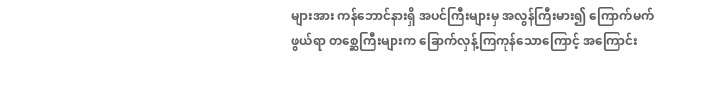များအား ကန်ဘောင်နားရှိ အပင်ကြီးများမှ အလွန်ကြီးမား၍ ကြောက်မက်ဖွယ်ရာ တစ္ဆေကြီးများက ခြောက်လှန့်ကြကုန်သောကြောင့် အကြောင်း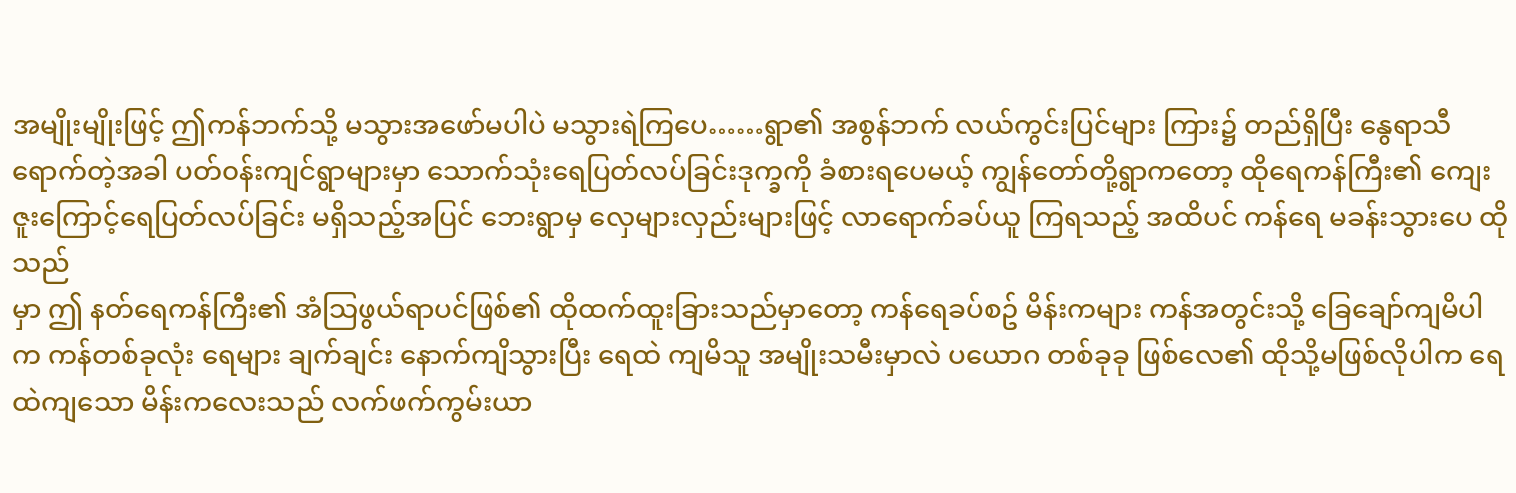အမျိုးမျိုးဖြင့် ဤကန်ဘက်သို့ မသွားအဖော်မပါပဲ မသွားရဲကြပေ……ရွာ၏ အစွန်ဘက် လယ်ကွင်းပြင်များ ကြား၌ တည်ရှိပြီး နွေရာသီရောက်တဲ့အခါ ပတ်၀န်းကျင်ရွာများမှာ သောက်သုံးရေပြတ်လပ်ခြင်းဒုက္ခကို ခံစားရပေမယ့် ကျွန်တော်တို့ရွာကတော့ ထိုရေကန်ကြီး၏ ကျေးဇူးကြောင့်ရေပြတ်လပ်ခြင်း မရှိသည့်အပြင် ဘေးရွာမှ လှေများလှည်းများဖြင့် လာရောက်ခပ်ယူ ကြရသည့် အထိပင် ကန်ရေ မခန်းသွားပေ ထိုသည်
မှာ ဤ နတ်ရေကန်ကြီး၏ အံသြဖွယ်ရာပင်ဖြစ်၏ ထိုထက်ထူးခြားသည်မှာတော့ ကန်ရေခပ်စဥ် မိန်းကများ ကန်အတွင်းသို့ ခြေချော်ကျမိပါက ကန်တစ်ခုလုံး ရေများ ချက်ချင်း နောက်ကျိသွားပြီး ရေထဲ ကျမိသူ အမျိုးသမီးမှာလဲ ပယောဂ တစ်ခုခု ဖြစ်လေ၏ ထိုသို့မဖြစ်လိုပါက ရေထဲကျသော မိန်းကလေးသည် လက်ဖက်ကွမ်းယာ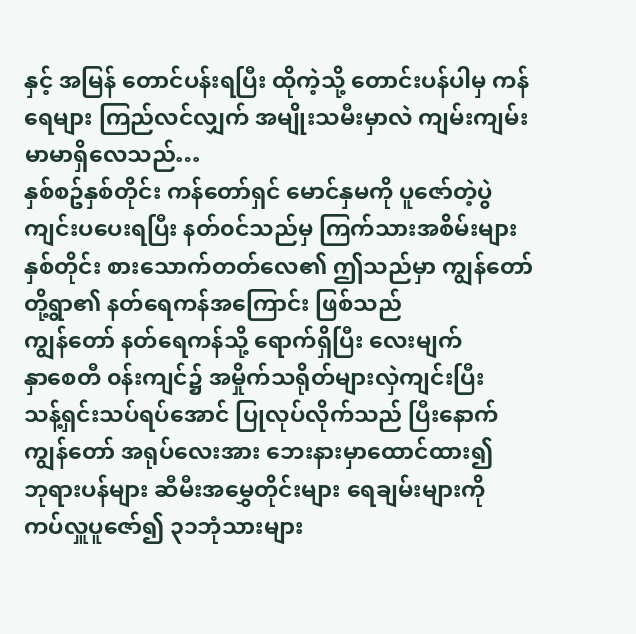နှင့် အမြန် တောင်ပန်းရပြီး ထိုကဲ့သို့ တောင်းပန်ပါမှ ကန်ရေများ ကြည်လင်လျှက် အမျိုးသမီးမှာလဲ ကျမ်းကျမ်းမာမာရှိလေသည်…
နှစ်စဥ်နှစ်တိုင်း ကန်တော်ရှင် မောင်နှမကို ပူဇော်တဲ့ပွဲ ကျင်းပပေးရပြီး နတ်၀င်သည်မှ ကြက်သားအစိမ်းများ နှစ်တိုင်း စားသောက်တတ်လေ၏ ဤသည်မှာ ကျွန်တော်တို့ရွာ၏ နတ်ရေကန်အကြောင်း ဖြစ်သည်
ကျွန်တော် နတ်ရေကန်သို့ ရောက်ရှိပြီး လေးမျက်
နှာစေတီ ၀န်းကျင်၌ အမှိုက်သရိုတ်များလှဲကျင်းပြီး
သန့်ရှင်းသပ်ရပ်အောင် ပြုလုပ်လိုက်သည် ပြီးနောက် ကျွန်တော် အရုပ်လေးအား ဘေးနားမှာထောင်ထား၍
ဘုရားပန်များ ဆီမီးအမွှေတိုင်းများ ရေချမ်းများကို
ကပ်လှူပူဇော်၍ ၃၁ဘုံသားများ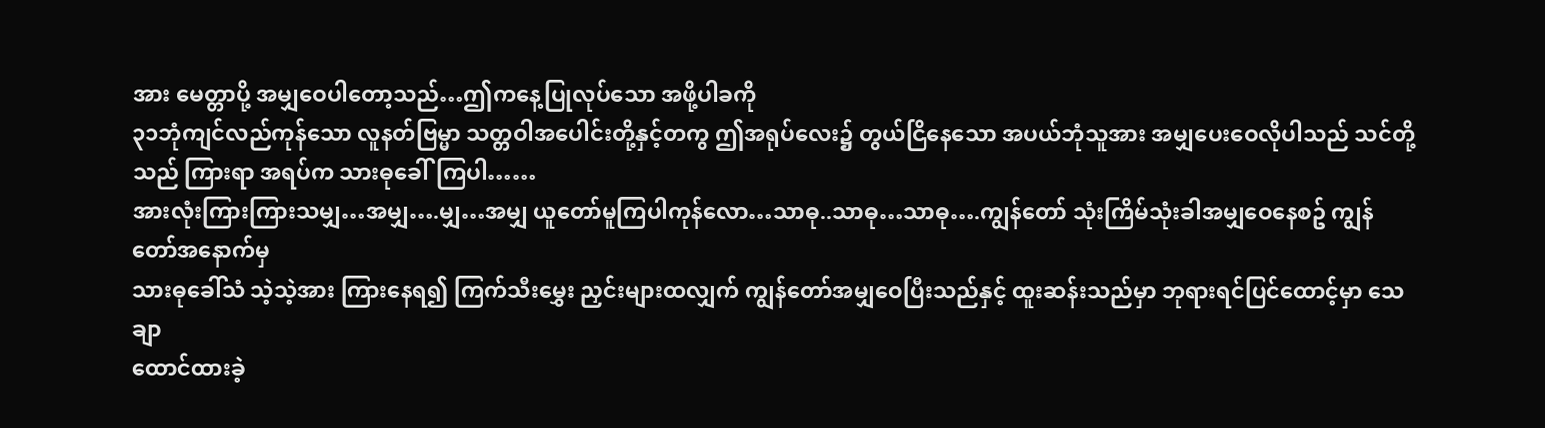အား မေတ္တာပို့ အမျှဝေပါတော့သည်…ဤကနေ့ပြုလုပ်သော အဖို့ပါခကို
၃၁ဘုံကျင်လည်ကုန်သော လူနတ်ဗြမ္မာ သတ္တဝါအပေါင်းတို့နှင့်တကွ ဤအရုပ်လေး၌ တွယ်ငြိနေသော အပယ်ဘုံသူအား အမျှပေးဝေလိုပါသည် သင်တို့သည် ကြားရာ အရပ်က သားဓုခေါ်ကြပါ……
အားလုံးကြားကြားသမျှ…အမျှ….မျှ…အမျှ ယူတော်မူကြပါကုန်လော…သာဓု..သာဓု…သာဓု….ကျွန်တော် သုံးကြိမ်သုံးခါအမျှဝေနေစဥ် ကျွန်တော်အနောက်မှ
သားဓုခေါ်သံ သဲ့သဲ့အား ကြားနေရ၍ ကြက်သီးမွှေး ညှင်းများထလျှက် ကျွန်တော်အမျှဝေပြီးသည်နှင့် ထူးဆန်းသည်မှာ ဘုရားရင်ပြင်ထောင့်မှာ သေချာ
ထောင်ထားခဲ့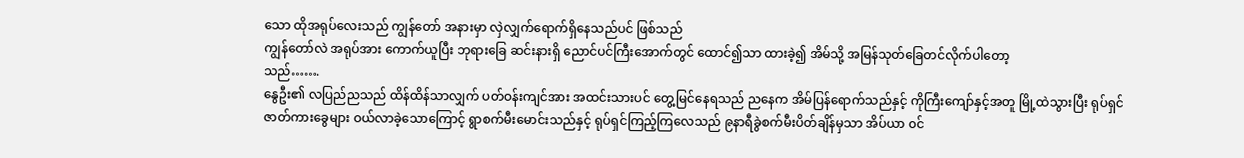သော ထိုအရုပ်လေးသည် ကျွန်တော် အနားမှာ လှဲလျှက်ရောက်ရှိနေသည်ပင် ဖြစ်သည်
ကျွန်တော်လဲ အရုပ်အား ကောက်ယူပြီး ဘုရားခြေ ဆင်းနားရှိ ညောင်ပင်ကြီးအောက်တွင် ထောင်၍သာ ထားခဲ့၍ အိမ်သို့ အမြန်သုတ်ခြေတင်လိုက်ပါတော့
သည်…….
နွေဦး၏ လပြည်ညသည် ထိန်ထိန်သာလျှက် ပတ်ဝန်းကျင်အား အထင်းသားပင် တွေ့မြင်နေရသည် ညနေက အိမ်ပြန်ရောက်သည်နှင့် ကိုကြီးကျော်နှင့်အတူ မြို့ထဲသွားပြီး ရုပ်ရှင်ဇာတ်ကားခွေများ ဝယ်လာခဲ့သောကြောင့် ရွာစက်မီးမောင်းသည်နှင့် ရုပ်ရှင်ကြည့်ကြလေသည် ၉နာရီခွဲစက်မီးပိတ်ချိန်မှသာ အိပ်ယာ ၀င်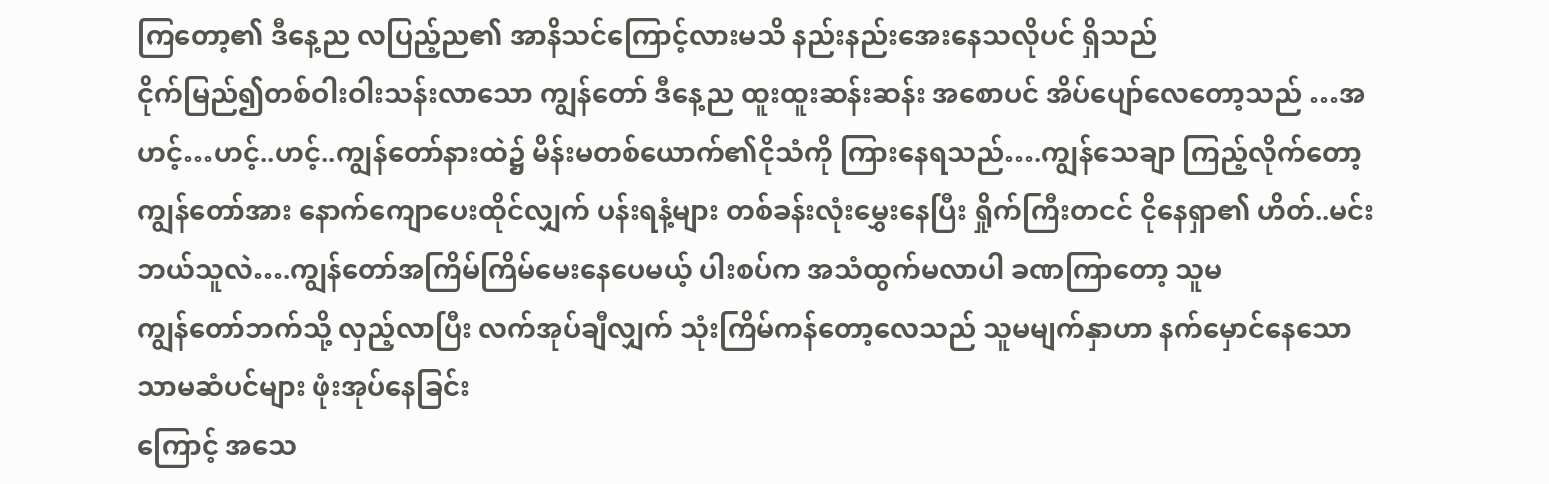ကြတော့၏ ဒီနေ့ည လပြည့်ည၏ အာနိသင်ကြောင့်လားမသိ နည်းနည်းအေးနေသလိုပင် ရှိသည်
ငိုက်မြည်၍တစ်ဝါးဝါးသန်းလာသော ကျွန်တော် ဒီနေ့ည ထူးထူးဆန်းဆန်း အစောပင် အိပ်ပျော်လေတော့သည် …အဟင့်…ဟင့်..ဟင့်..ကျွန်တော်နားထဲ၌ မိန်းမတစ်ယောက်၏ငိုသံကို ကြားနေရသည်….ကျွန်သေချာ ကြည့်လိုက်တော့ ကျွန်တော်အား နောက်ကျောပေးထိုင်လျှက် ပန်းရနံ့များ တစ်ခန်းလုံးမွှေးနေပြီး ရှိုက်ကြီးတငင် ငိုနေရှာ၏ ဟိတ်..မင်းဘယ်သူလဲ….ကျွန်တော်အကြိမ်ကြိမ်မေးနေပေမယ့် ပါးစပ်က အသံထွက်မလာပါ ခဏကြာတော့ သူမ
ကျွန်တော်ဘက်သို့ လှည့်လာပြီး လက်အုပ်ချီလျှက် သုံးကြိမ်ကန်တော့လေသည် သူမမျက်နှာဟာ နက်မှောင်နေသော သာမဆံပင်များ ဖုံးအုပ်နေခြင်း
ကြောင့် အသေ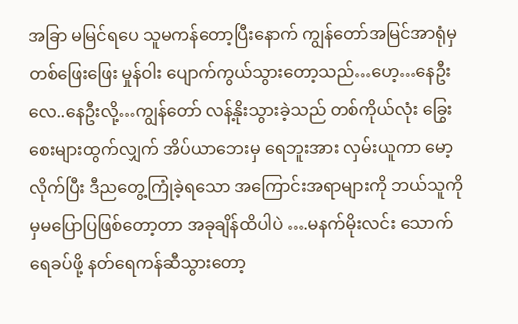အခြာ မမြင်ရပေ သူမကန်တော့ပြီးနောက် ကျွန်တော်အမြင်အာရုံမှ တစ်ဖြေးဖြေး မှုန်ဝါး ပျောက်ကွယ်သွားတော့သည်…ဟေ့…နေဦးလေ..နေဦးလို့…ကျွန်တော် လန့်နိုးသွားခဲ့သည် တစ်ကိုယ်လုံး ခြွေးစေးများထွက်လျှက် အိပ်ယာဘေးမှ ရေဘူးအား လှမ်းယူကာ မော့လိုက်ပြီး ဒီညတွေ့ကြုံခဲ့ရသော အကြောင်းအရာများကို ဘယ်သူကိုမှမပြောပြဖြစ်တော့တာ အခုချိန်ထိပါပဲ ….မနက်မိုးလင်း သောက်
ရေခပ်ဖို့ နတ်ရေကန်ဆီသွားတော့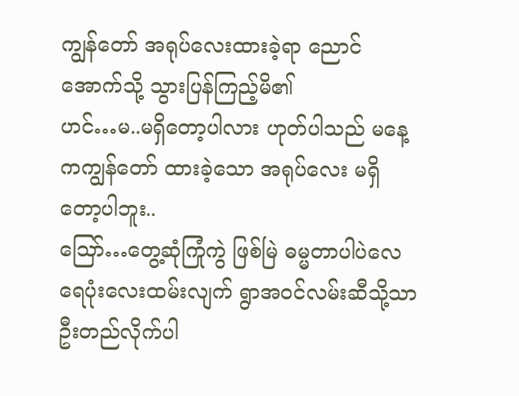ကျွန်တော် အရုပ်လေးထားခဲ့ရာ ညောင်အောက်သို့ သွားပြန်ကြည့်မိ၏
ဟင်…မ..မရှိတော့ပါလား ဟုတ်ပါသည် မနေ့ကကျွန်တော် ထားခဲ့သော အရုပ်လေး မရှိတော့ပါဘူး..
သြော်…တွေ့ဆုံကြုံကွဲ ဖြစ်မြဲ ဓမ္မတာပါပဲလေ ရေပုံးလေးထမ်းလျက် ရွာအ၀င်လမ်းဆီသို့သာ ဦးတည်လိုက်ပါ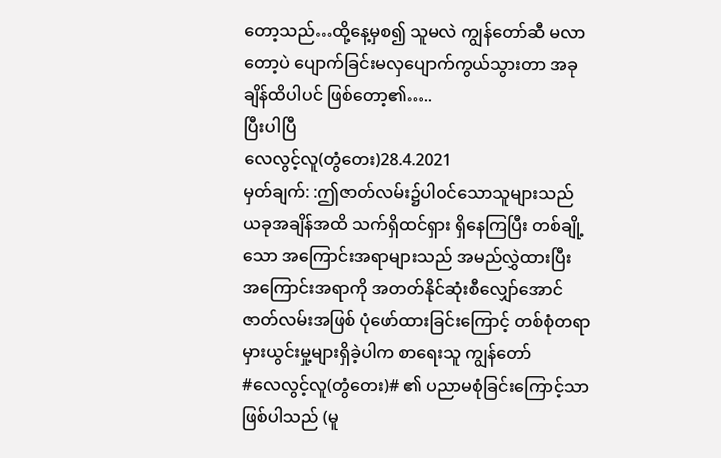တော့သည်…ထို့နေ့မှစ၍ သူမလဲ ကျွန်တော်ဆီ မလာတော့ပဲ ပျောက်ခြင်းမလှပျောက်ကွယ်သွားတာ အခုချိန်ထိပါပင် ဖြစ်တော့၏…..
ပြီးပါပြီ
လေလွင့်လူ(တွံတေး)28.4.2021
မှတ်ချက်: :ဤဇာတ်လမ်း၌ပါ၀င်သောသူများသည်
ယခုအချိန်အထိ သက်ရှိထင်ရှား ရှိနေကြပြီး တစ်ချို့သော အကြောင်းအရာများသည် အမည်လွှဲထားပြီး
အကြောင်းအရာကို အတတ်နိုင်ဆုံးစီလျှော်အောင် ဇာတ်လမ်းအဖြစ် ပုံဖော်ထားခြင်းကြောင့် တစ်စုံတရာ မှားယွင်းမှု့များရှိခဲ့ပါက စာရေးသူ ကျွန်တော်
#လေလွင့်လူ(တွံတေး)# ၏ ပညာမစုံခြင်းကြောင့်သာ ဖြစ်ပါသည် (မူ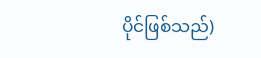ပိုင်ဖြစ်သည်)